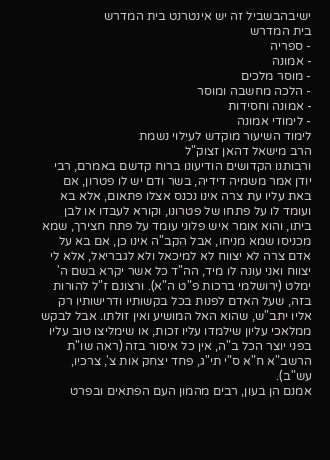ישיבהבשביל זה יש אינטרנט בית המדרש
בית המדרש
- ספריה
- אמונה
- מוסר מלכים
- הלכה מחשבה ומוסר
- אמונה וחסידות
- לימודי אמונה
לימוד השיעור מוקדש לעילוי נשמת
הרב מישאל דהאן זצוק"ל
ורבותנו הקדושים הודיעונו ברוח קדשם באמרם, רבי יודן אמר משמיה דידיה, בשר ודם יש לו פטרון, אם באת עליו עת צרה אינו נכנס אצלו פתאום, אלא בא ועומד לו על פתחו של פטרונו, וקורא לעבדו או לבן ביתו, והוא אומר איש פלוני עומד על פתח חצירך, שמא מכניסו שמא מניחו, אבל הקב"ה אינו כן, אם בא על אדם צרה לא יצווח לא למיכאל ולא לגבריאל, אלא לי יצווח ואני עונה לו מיד, הה"ד כל אשר יקרא בשם ה' ימלט (ירושלמי ברכות פ"ט ה"א). ורצונם ז"ל להורות בזה, שעל האדם לפנות בכל בקשותיו ודרישותיו רק אליו יתב"ש, שהוא האל המושיע ואין זולתו. אבל לבקש ממלאכי עליון שילמדו עליו זכות, או שימליצו טוב עליו בפני יוצר הכל ב"ה, אין כל איסור בזה (ראה שו"ת הרשב"א ח"א ס"י תי"ג, פחד יצחק אות צ', צרכיו, עש"ב).
אמנם הן בעון, רבים מהמון העם הפתאים ובפרט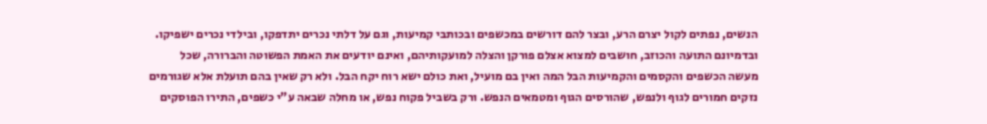הנשים, נפתים לקול יצרם הרע, ובצר להם דורשים במכשפים ובכותבי קמיעות, וגם על דלתי נכרים יתדפקו, ובילדי נכרים ישפיקו. ובדמיונם התועה והכוזב, חושבים למצוא אצלם פורקן והצלה למועקותיהם, ואינם יודעים את האמת הפשוטה והברורה, שכל מעשה הכשפים והקסמים והקמיעות הבל המה ואין בם מועיל, ואת כולם ישא רוח יקח הבל. ולא רק שאין בהם תועלת אלא שגורמים נזקים חמורים לגוף ולנפש, שהורסים הגוף ומטמאים הנפש. ורק בשביל פקוח נפש, או מחלה שבאה ע"י כשפים, התירו הפוסקים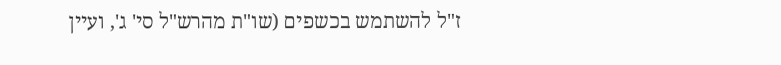ז"ל להשתמש בכשפים (שו"ת מהרש"ל סי' ג', ועיין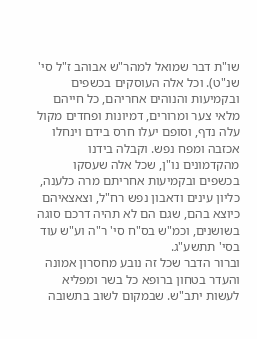שו"ת דבר שמואל למהר"ש אבוהב ז"ל סי' שנ"ט). וכל אלה העוסקים בכשפים ובקמיעות והנוהים אחריהם, כל חייהם מלאי צער ומרורים, דמיונות ופחדים מקול עלה נדף, וסופם יעלו חרס בידם וינחלו אכזבה ומפח נפש. וקבלה בידנו מהקדמונים נו"ן, שכל אלה שעסקו בכשפים ובקמיעות אחריתם מרה כלענה, כליון עינים ודאבון נפש רח"ל, וצאצאיהם כיוצא בהם, שגם הם לא תהיה דרכם סוגה בשושנים, וכמ"ש בס"ח סי' ר"ה וע"ש עוד בסי' תתשע"ג.
וברור הדבר שכל זה נובע מחסרון אמונה והעדר בטחון ברופא כל בשר ומפליא לעשות יתב"ש. שבמקום לשוב בתשובה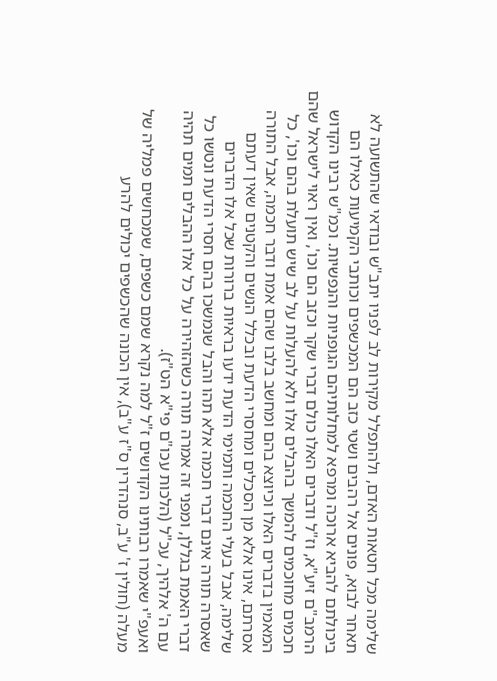שלימה מכל חטאות האדם, ולהתפלל מקירות לב לפניו יתב"ש ובודאי שהתשועה לא תאחר לבוא, פונים אל רהבים ושטי כזב הם המכשפים וכותבי הקמיעות כאילו הם ביכולתם להביא ארוכה ומרפא למחלותיהם הגופניות והנפשיות. וכמ"ש רבינו הקדוש הרמב"ם זיע"א, וז"ל ודברים האלו כולם דברי שקר וכזב הם וכו', ואין ראוי לישראל שהם חכמים מחוכמים להמשך בהבלים אלו ולא להעלות על לב שיש תועלת בהם וכו', כל המאמין בדברים האלו וכיוצא בהם ומחשב בלבו שהם אמת ודבר חכמה, אבל התורה אסרתם, אינו אלא מן הסכלים ומחסרי הדעת ובכלל הנשים והקטנים שאין דעתם שלימה, אבל בעלי החכמה ותמימי הדעת ידעו בראיות ברורות שכל אלו הדברים שאסרה תורה אינם דברי חכמה אלא תהו והבל שנמשכו בהם חסרי הדעת ונטשו כל דברי האמת בגללן, ומפני זה אמרה תורה כשהזהירה על כל אלו ההבלים תמים תהיה עם ה' אלהיך, עכ"ל (הלכות עכו"ם פי"א הט"ז).
ואעפ"י שאמרו רבותינו הקדושים ז"ל למה נקרא שמם כשפים, שמכחשים פמליה של מעלה (חולין ז' ע"ב, סנהדרין ס"ז ע"ב), אין הכונה שהכשפים יכולים להרע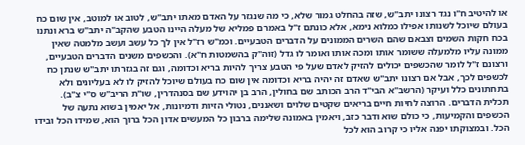או להיטיב ח"ו נגד רצונו יתב"ש, שזה בהחלט גמור שלא, כי מה שנגזר על האדם מאתו יתב"ש, לטוב או למוטב, אין שום כח בעולם שיוכל לשנותו אפילו כמלוא נימא, אלא כונתם ז"ל באמרם פמליא של מעלה היינו הטבע שהקב"ה יתב"ש ברא ונתנו בכח חקות השמים וצבאם שהם השרים הממונים על הדברים הטבעיים. וכמ"ש רז"ל אין לך כל עשב ועשב מלמטה שאין ממונה עליו מלמעלה ששומר אותו ומכה אותו ואומר לו גדל (זוה"ק בהשמטות ח"א). והכשפים משנים הדברים הטבעיים, ורצונם ז"ל לומר שהכשפים יכולים להזיק לאדם שעל פי הטבע צריך להיות בריא וכדומה, וגם זה בגזרתו יתב"ש שנתן כח לכשפים לכך, אבל אם רצונו יתב"ש שאדם זה יהיה בריא וכדומה אין שום כח בעולם שיוכל להזיק לו לא בעליונים ולא בתחתונים כלל ועיקר (הרשב"א הבי"ד הרב הכותב שם בחולין, הרב בן יהוידע שם בסנהדרין, שו"ת הריב"ש ס"י צ"ב).
תכלית הדברים. הרוצה לחיות חיים בריאים שקטים שלוים ושאננים, נטולי הזיות ודמיונות, אל יאמין בשוא נתעה של הכשפים והקמיעות, כי כולם שוא ודבר כזב, ויאמין באמונה שלימה ברבון כל המעשים אדון הכל ברוך הוא, שמידו הכל ובידו הכל. ובמצוקתו יפנה אליו כי קרוב הוא לכל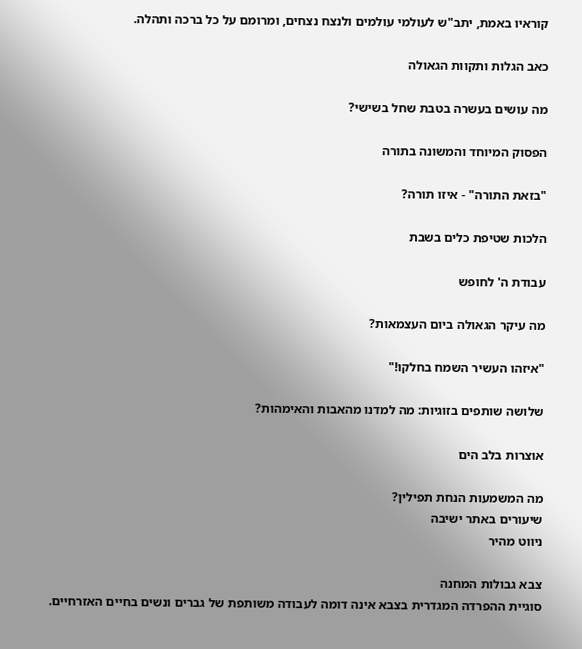קוראיו באמת, יתב"ש לעולמי עולמים ולנצח נצחים, ומרומם על כל ברכה ותהלה.

כאב הגלות ותקוות הגאולה

מה עושים בעשרה בטבת שחל בשישי?

הפסוק המיוחד והמשונה בתורה

"בזאת התורה" - איזו תורה?

הלכות שטיפת כלים בשבת

עבודת ה' לחופש

מה עיקר הגאולה ביום העצמאות?

"איזהו העשיר השמח בחלקו!"

שלושה שותפים בזוגיות: מה למדנו מהאבות והאימהות?

אוצרות בלב הים

מה המשמעות הנחת תפילין?
שיעורים באתר ישיבה
ניווט מהיר

צבא גבולות המחנה
סוגיית ההפרדה המגדרית בצבא אינה דומה לעבודה משותפת של גברים ונשים בחיים האזרחיים.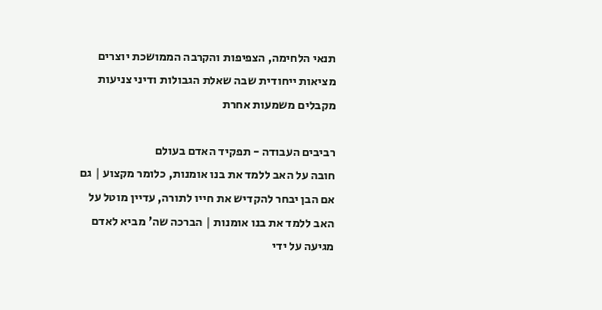תנאי הלחימה, הצפיפות והקרבה הממושכת יוצרים מציאות ייחודית שבה שאלת הגבולות ודיני צניעות מקבלים משמעות אחרת

רביבים העבודה - תפקיד האדם בעולם
חובה על האב ללמד את בנו אומנות, כלומר מקצוע | גם אם הבן יבחר להקדיש את חייו לתורה, עדיין מוטל על האב ללמד את בנו אומנות | הברכה שה' מביא לאדם מגיעה על ידי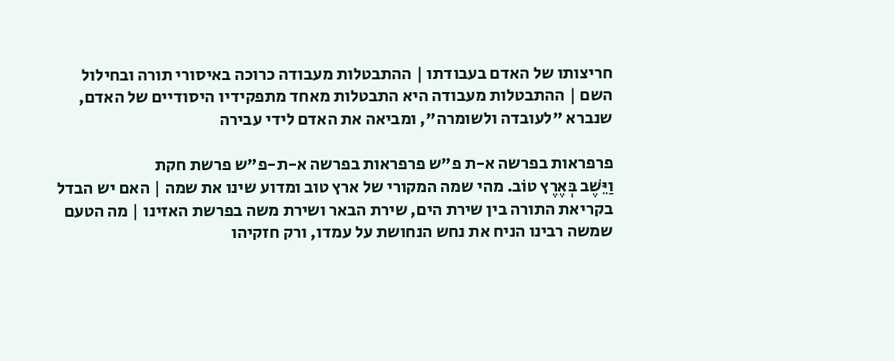חריצותו של האדם בעבודתו | ההתבטלות מעבודה כרוכה באיסורי תורה ובחילול השם | ההתבטלות מעבודה היא התבטלות מאחד מתפקידיו היסודיים של האדם, שנברא "לעובדה ולשומרה", ומביאה את האדם לידי עבירה

פרפראות בפרשה א-ת פ"ש פרפראות בפרשה א-ת-פ"ש פרשת חקת
וַיֵּשֶׁב בְּאֶרֶץ טוֹב. מהי שמה המקורי של ארץ טוב ומדוע שינו את שמה | האם יש הבדל בקריאת התורה בין שירת הים, שירת הבאר ושירת משה בפרשת האזינו | מה הטעם שמשה רבינו הניח את נחש הנחושת על עמדו, ורק חזקיהו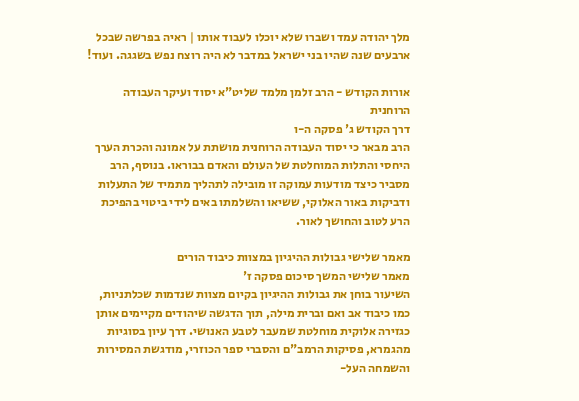מלך יהודה עמד ושברו שלא יוכלו לעבוד אותו | ראיה בפרשה שבכל ארבעים שנה שהיו בני ישראל במדבר לא היה רוצח נפש בשגגה. ועוד!

אורות הקודש - הרב זלמן מלמד שליט"א יסוד ועיקר העבודה הרוחנית
דרך הקודש ג' פסקה ה-ו
הרב מבאר כי יסוד העבודה הרוחנית מושתת על אמונה והכרת הערך היחסי והתלות המוחלטת של העולם והאדם בבוראו. בנוסף, הרב מסביר כיצד מודעות עמוקה זו מובילה לתהליך מתמיד של התעלות ודביקות באור האלוקי, ששיאו והשלמתו באים לידי ביטוי בהפיכת הרע לטוב והחושך לאור.

מאמר שלישי גבולות ההיגיון במצוות כיבוד הורים
מאמר שלישי המשך סיכום פסקה ז'
השיעור בוחן את גבולות ההיגיון בקיום מצוות שנדמות שכלתניות, כמו כיבוד אב ואם וברית מילה, תוך הדגשה שיהודים מקיימים אותן כגזירה אלוקית מוחלטת שמעבר לטבע האנושי. דרך עיון בסוגיות מהגמרא, פסיקות הרמב"ם והסברי ספר הכוזרי, מודגשת המסירות והשמחה העל-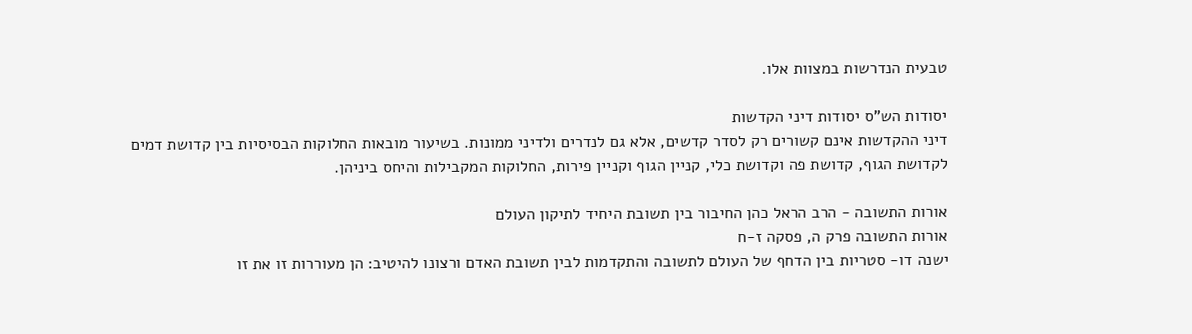טבעית הנדרשות במצוות אלו.

יסודות הש"ס יסודות דיני הקדשות
דיני ההקדשות אינם קשורים רק לסדר קדשים, אלא גם לנדרים ולדיני ממונות. בשיעור מובאות החלוקות הבסיסיות בין קדושת דמים לקדושת הגוף, קדושת פה וקדושת כלי, קניין הגוף וקניין פירות, החלוקות המקבילות והיחס ביניהן.

אורות התשובה - הרב הראל כהן החיבור בין תשובת היחיד לתיקון העולם
אורות התשובה פרק ה, פסקה ז-ח
ישנה דו- סטריות בין הדחף של העולם לתשובה והתקדמות לבין תשובת האדם ורצונו להיטיב: הן מעוררות זו את זו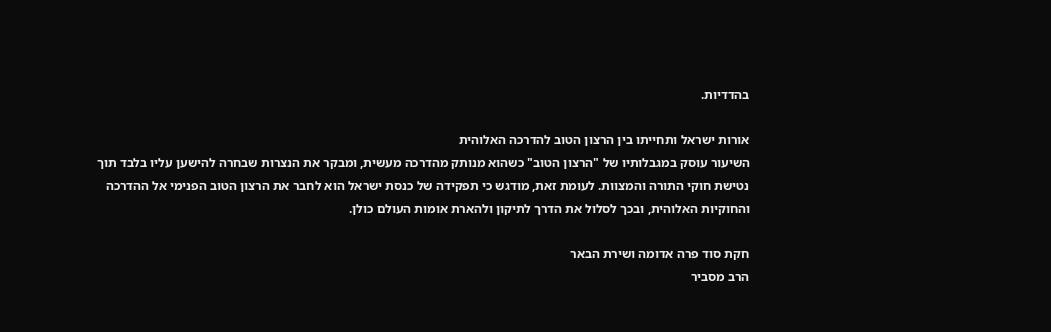בהדדיות.

אורות ישראל ותחייתו בין הרצון הטוב להדרכה האלוהית
השיעור עוסק במגבלותיו של "הרצון הטוב" כשהוא מנותק מהדרכה מעשית, ומבקר את הנצרות שבחרה להישען עליו בלבד תוך נטישת חוקי התורה והמצוות. לעומת זאת, מודגש כי תפקידה של כנסת ישראל הוא לחבר את הרצון הטוב הפנימי אל ההדרכה והחוקיות האלוהית, ובכך לסלול את הדרך לתיקון ולהארת אומות העולם כולן.

חקת סוד פרה אדומה ושירת הבאר
הרב מסביר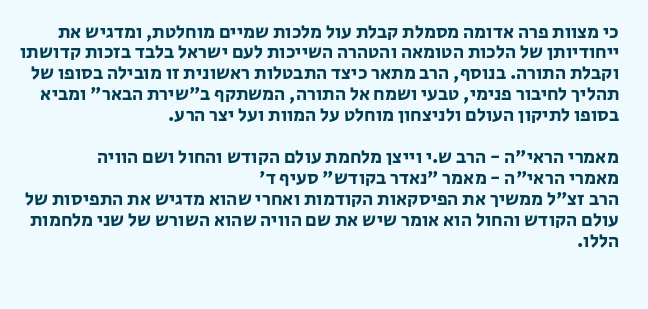כי מצוות פרה אדומה מסמלת קבלת עול מלכות שמיים מוחלטת, ומדגיש את ייחודיותן של הלכות הטומאה והטהרה השייכות לעם ישראל בלבד בזכות קדושתו וקבלת התורה. בנוסף, הרב מתאר כיצד התבטלות ראשונית זו מובילה בסופו של תהליך לחיבור פנימי, טבעי ושמח אל התורה, המשתקף ב"שירת הבאר" ומביא בסופו לתיקון העולם ולניצחון מוחלט על המוות ועל יצר הרע.

מאמרי הראי"ה - הרב ש.י וייצן מלחמת עולם הקודש והחול ושם הוויה
מאמרי הראי"ה - מאמר "נאדר בקודש" סעיף ד'
הרב זצ"ל ממשיך את הפיסקאות הקודמות ואחרי שהוא מדגיש את התפיסות של עולם הקודש והחול הוא אומר שיש את שם הוויה שהוא השורש של שני מלחמות הללו.